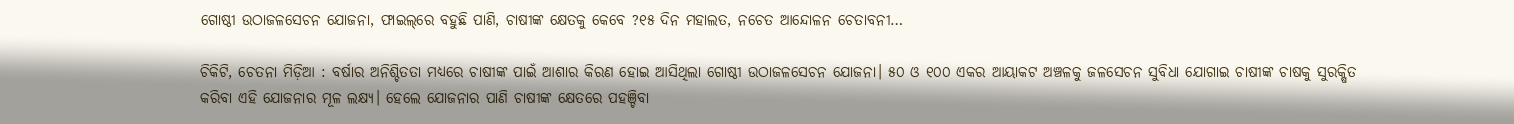ଗୋଷ୍ଠୀ ଉଠାଜଳସେଚନ ଯୋଜନା, ଫାଇଲ୍‌ରେ ବହୁଛି ପାଣି, ଚାଷୀଙ୍କ କ୍ଷେତକୁ କେବେ ?୧୫ ଦିନ ମହାଲତ, ନଚେତ ଆନ୍ଦୋଳନ ଚେତାବନୀ…

ଚିକିଟି, ଚେତନା ମିଡ଼ିଆ : ବର୍ଷାର ଅନିଶ୍ଚିତତା ମଧ୍ୟରେ ଚାଷୀଙ୍କ ପାଇଁ ଆଶାର କିରଣ ହୋଇ ଆସିଥିଲା ଗୋଷ୍ଠୀ ଉଠାଜଳସେଚନ ଯୋଜନା। ୫୦ ଓ ୧୦୦ ଏକର ଆୟାକଟ ଅଞ୍ଚଳକୁ ଜଳସେଚନ ସୁବିଧା ଯୋଗାଇ ଚାଷୀଙ୍କ ଚାଷକୁ ସୁରକ୍ଷିତ କରିବା ଏହି ଯୋଜନାର ମୂଳ ଲକ୍ଷ୍ୟ। ହେଲେ ଯୋଜନାର ପାଣି ଚାଷୀଙ୍କ କ୍ଷେତରେ ପହଞ୍ଚିବା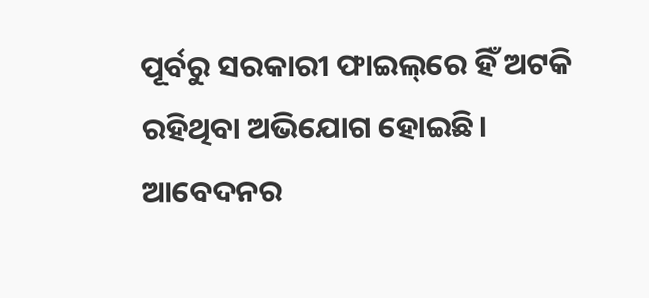ପୂର୍ବରୁ ସରକାରୀ ଫାଇଲ୍‌ରେ ହିଁ ଅଟକି ରହିଥିବା ଅଭିଯୋଗ ହୋଇଛି। ଆବେଦନର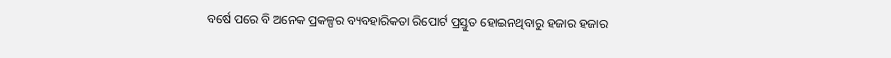ବର୍ଷେ ପରେ ବି ଅନେକ ପ୍ରକଳ୍ପର ବ୍ୟବହାରିକତା ରିପୋର୍ଟ ପ୍ରସ୍ତୁତ ହୋଇନଥିବାରୁ ହଜାର ହଜାର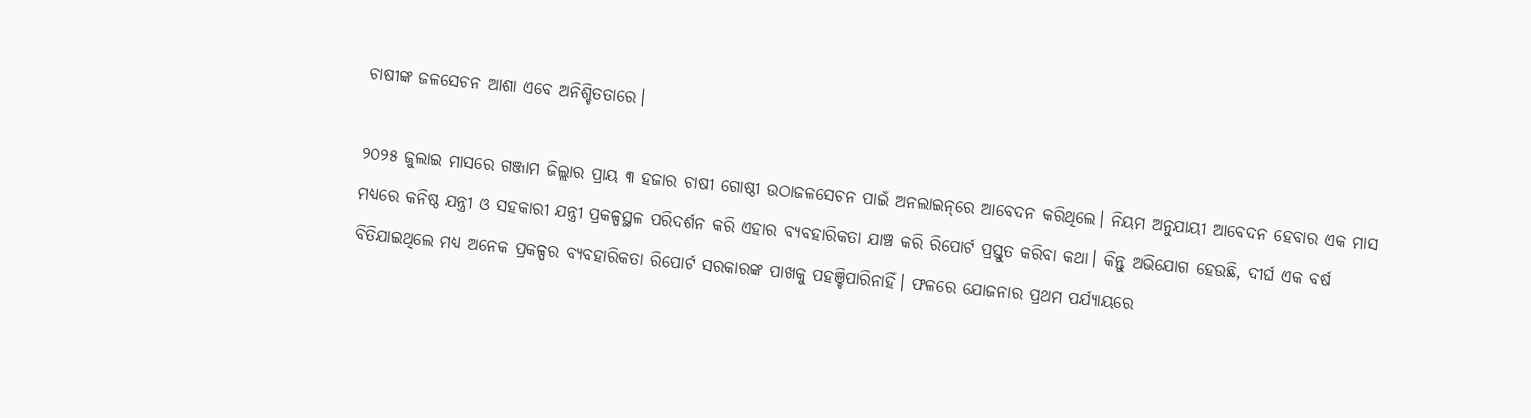ଚାଷୀଙ୍କ ଜଳସେଚନ ଆଶା ଏବେ ଅନିଶ୍ଚିତତାରେ।

୨୦୨୫ ଜୁଲାଇ ମାସରେ ଗଞ୍ଜାମ ଜିଲ୍ଲାର ପ୍ରାୟ ୩ ହଜାର ଚାଷୀ ଗୋଷ୍ଠୀ ଉଠାଜଳସେଚନ ପାଇଁ ଅନଲାଇନ୍‌ରେ ଆବେଦନ କରିଥିଲେ। ନିୟମ ଅନୁଯାୟୀ ଆବେଦନ ହେବାର ଏକ ମାସ ମଧ୍ୟରେ କନିଷ୍ଠ ଯନ୍ତ୍ରୀ ଓ ସହକାରୀ ଯନ୍ତ୍ରୀ ପ୍ରକଳ୍ପସ୍ଥଳ ପରିଦର୍ଶନ କରି ଏହାର ବ୍ୟବହାରିକତା ଯାଞ୍ଚ କରି ରିପୋର୍ଟ ପ୍ରସ୍ତୁତ କରିବା କଥା। କିନ୍ତୁ ଅଭିଯୋଗ ହେଉଛି, ଦୀର୍ଘ ଏକ ବର୍ଷ ବିତିଯାଇଥିଲେ ମଧ୍ୟ ଅନେକ ପ୍ରକଳ୍ପର ବ୍ୟବହାରିକତା ରିପୋର୍ଟ ସରକାରଙ୍କ ପାଖକୁ ପହଞ୍ଚିପାରିନାହିଁ। ଫଳରେ ଯୋଜନାର ପ୍ରଥମ ପର୍ଯ୍ୟାୟରେ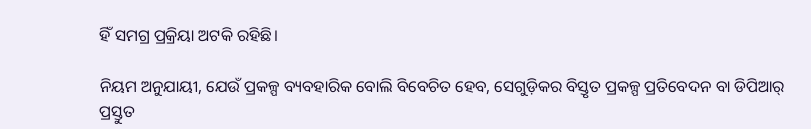ହିଁ ସମଗ୍ର ପ୍ରକ୍ରିୟା ଅଟକି ରହିଛି।

ନିୟମ ଅନୁଯାୟୀ, ଯେଉଁ ପ୍ରକଳ୍ପ ବ୍ୟବହାରିକ ବୋଲି ବିବେଚିତ ହେବ, ସେଗୁଡ଼ିକର ବିସ୍ତୃତ ପ୍ରକଳ୍ପ ପ୍ରତିବେଦନ ବା ଡିପିଆର୍‌ ପ୍ରସ୍ତୁତ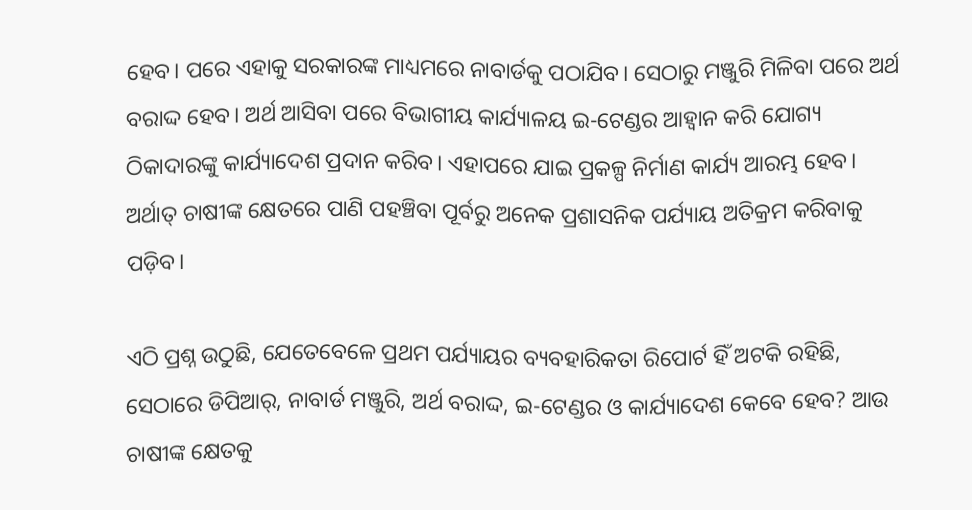ହେବ। ପରେ ଏହାକୁ ସରକାରଙ୍କ ମାଧ୍ୟମରେ ନାବାର୍ଡକୁ ପଠାଯିବ। ସେଠାରୁ ମଞ୍ଜୁରି ମିଳିବା ପରେ ଅର୍ଥ ବରାଦ୍ଦ ହେବ। ଅର୍ଥ ଆସିବା ପରେ ବିଭାଗୀୟ କାର୍ଯ୍ୟାଳୟ ଇ-ଟେଣ୍ଡର ଆହ୍ୱାନ କରି ଯୋଗ୍ୟ ଠିକାଦାରଙ୍କୁ କାର୍ଯ୍ୟାଦେଶ ପ୍ରଦାନ କରିବ। ଏହାପରେ ଯାଇ ପ୍ରକଳ୍ପ ନିର୍ମାଣ କାର୍ଯ୍ୟ ଆରମ୍ଭ ହେବ। ଅର୍ଥାତ୍‌ ଚାଷୀଙ୍କ କ୍ଷେତରେ ପାଣି ପହଞ୍ଚିବା ପୂର୍ବରୁ ଅନେକ ପ୍ରଶାସନିକ ପର୍ଯ୍ୟାୟ ଅତିକ୍ରମ କରିବାକୁ ପଡ଼ିବ।

ଏଠି ପ୍ରଶ୍ନ ଉଠୁଛି, ଯେତେବେଳେ ପ୍ରଥମ ପର୍ଯ୍ୟାୟର ବ୍ୟବହାରିକତା ରିପୋର୍ଟ ହିଁ ଅଟକି ରହିଛି, ସେଠାରେ ଡିପିଆର୍‌, ନାବାର୍ଡ ମଞ୍ଜୁରି, ଅର୍ଥ ବରାଦ୍ଦ, ଇ-ଟେଣ୍ଡର ଓ କାର୍ଯ୍ୟାଦେଶ କେବେ ହେବ? ଆଉ ଚାଷୀଙ୍କ କ୍ଷେତକୁ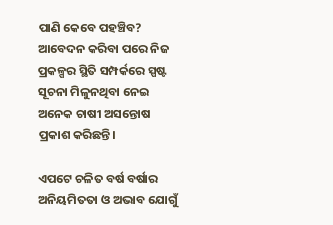ପାଣି କେବେ ପହଞ୍ଚିବ? ଆବେଦନ କରିବା ପରେ ନିଜ ପ୍ରକଳ୍ପର ସ୍ଥିତି ସମ୍ପର୍କରେ ସ୍ପଷ୍ଟ ସୂଚନା ମିଳୁନଥିବା ନେଇ ଅନେକ ଚାଷୀ ଅସନ୍ତୋଷ ପ୍ରକାଶ କରିଛନ୍ତି।

ଏପଟେ ଚଳିତ ବର୍ଷ ବର୍ଷାର ଅନିୟମିତତା ଓ ଅଭାବ ଯୋଗୁଁ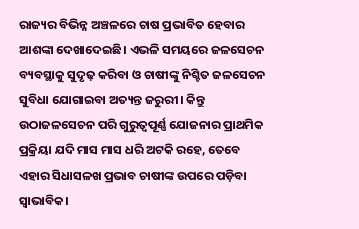ରାଜ୍ୟର ବିଭିନ୍ନ ଅଞ୍ଚଳରେ ଚାଷ ପ୍ରଭାବିତ ହେବାର ଆଶଙ୍କା ଦେଖାଦେଇଛି। ଏଭଳି ସମୟରେ ଜଳସେଚନ ବ୍ୟବସ୍ଥାକୁ ସୁଦୃଢ଼ କରିବା ଓ ଚାଷୀଙ୍କୁ ନିଶ୍ଚିତ ଜଳସେଚନ ସୁବିଧା ଯୋଗାଇବା ଅତ୍ୟନ୍ତ ଜରୁରୀ। କିନ୍ତୁ ଉଠାଜଳସେଚନ ପରି ଗୁରୁତ୍ୱପୂର୍ଣ୍ଣ ଯୋଜନାର ପ୍ରାଥମିକ ପ୍ରକ୍ରିୟା ଯଦି ମାସ ମାସ ଧରି ଅଟକି ରହେ, ତେବେ ଏହାର ସିଧାସଳଖ ପ୍ରଭାବ ଚାଷୀଙ୍କ ଉପରେ ପଡ଼ିବା ସ୍ୱାଭାବିକ।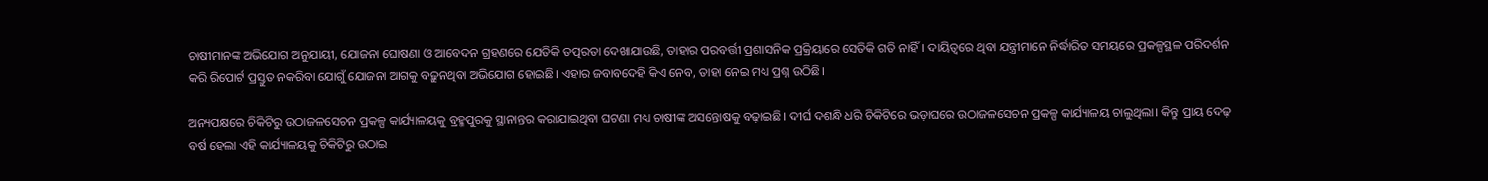ଚାଷୀମାନଙ୍କ ଅଭିଯୋଗ ଅନୁଯାୟୀ, ଯୋଜନା ଘୋଷଣା ଓ ଆବେଦନ ଗ୍ରହଣରେ ଯେତିକି ତତ୍ପରତା ଦେଖାଯାଉଛି, ତାହାର ପରବର୍ତ୍ତୀ ପ୍ରଶାସନିକ ପ୍ରକ୍ରିୟାରେ ସେତିକି ଗତି ନାହିଁ। ଦାୟିତ୍ୱରେ ଥିବା ଯନ୍ତ୍ରୀମାନେ ନିର୍ଦ୍ଧାରିତ ସମୟରେ ପ୍ରକଳ୍ପସ୍ଥଳ ପରିଦର୍ଶନ କରି ରିପୋର୍ଟ ପ୍ରସ୍ତୁତ ନକରିବା ଯୋଗୁଁ ଯୋଜନା ଆଗକୁ ବଢ଼ୁନଥିବା ଅଭିଯୋଗ ହୋଇଛି। ଏହାର ଜବାବଦେହି କିଏ ନେବ, ତାହା ନେଇ ମଧ୍ୟ ପ୍ରଶ୍ନ ଉଠିଛି।

ଅନ୍ୟପକ୍ଷରେ ଚିକିଟିରୁ ଉଠାଜଳସେଚନ ପ୍ରକଳ୍ପ କାର୍ଯ୍ୟାଳୟକୁ ବ୍ରହ୍ମପୁରକୁ ସ୍ଥାନାନ୍ତର କରାଯାଇଥିବା ଘଟଣା ମଧ୍ୟ ଚାଷୀଙ୍କ ଅସନ୍ତୋଷକୁ ବଢ଼ାଇଛି। ଦୀର୍ଘ ଦଶନ୍ଧି ଧରି ଚିକିଟିରେ ଭଡ଼ାଘରେ ଉଠାଜଳସେଚନ ପ୍ରକଳ୍ପ କାର୍ଯ୍ୟାଳୟ ଚାଲୁଥିଲା। କିନ୍ତୁ ପ୍ରାୟ ଦେଢ଼ ବର୍ଷ ହେଲା ଏହି କାର୍ଯ୍ୟାଳୟକୁ ଚିକିଟିରୁ ଉଠାଇ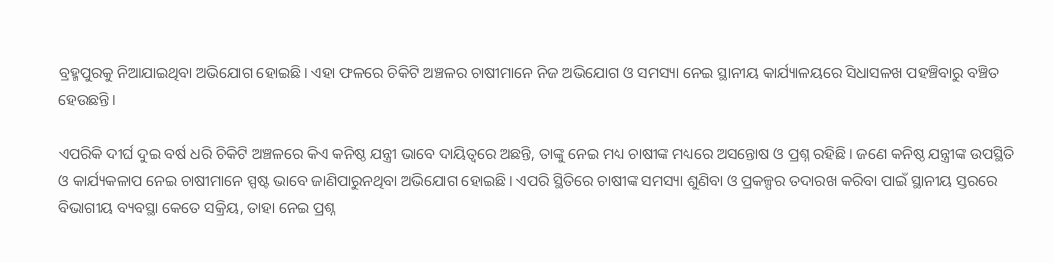ବ୍ରହ୍ମପୁରକୁ ନିଆଯାଇଥିବା ଅଭିଯୋଗ ହୋଇଛି। ଏହା ଫଳରେ ଚିକିଟି ଅଞ୍ଚଳର ଚାଷୀମାନେ ନିଜ ଅଭିଯୋଗ ଓ ସମସ୍ୟା ନେଇ ସ୍ଥାନୀୟ କାର୍ଯ୍ୟାଳୟରେ ସିଧାସଳଖ ପହଞ୍ଚିବାରୁ ବଞ୍ଚିତ ହେଉଛନ୍ତି।

ଏପରିକି ଦୀର୍ଘ ଦୁଇ ବର୍ଷ ଧରି ଚିକିଟି ଅଞ୍ଚଳରେ କିଏ କନିଷ୍ଠ ଯନ୍ତ୍ରୀ ଭାବେ ଦାୟିତ୍ୱରେ ଅଛନ୍ତି, ତାଙ୍କୁ ନେଇ ମଧ୍ୟ ଚାଷୀଙ୍କ ମଧ୍ୟରେ ଅସନ୍ତୋଷ ଓ ପ୍ରଶ୍ନ ରହିଛି। ଜଣେ କନିଷ୍ଠ ଯନ୍ତ୍ରୀଙ୍କ ଉପସ୍ଥିତି ଓ କାର୍ଯ୍ୟକଳାପ ନେଇ ଚାଷୀମାନେ ସ୍ପଷ୍ଟ ଭାବେ ଜାଣିପାରୁନଥିବା ଅଭିଯୋଗ ହୋଇଛି। ଏପରି ସ୍ଥିତିରେ ଚାଷୀଙ୍କ ସମସ୍ୟା ଶୁଣିବା ଓ ପ୍ରକଳ୍ପର ତଦାରଖ କରିବା ପାଇଁ ସ୍ଥାନୀୟ ସ୍ତରରେ ବିଭାଗୀୟ ବ୍ୟବସ୍ଥା କେତେ ସକ୍ରିୟ, ତାହା ନେଇ ପ୍ରଶ୍ନ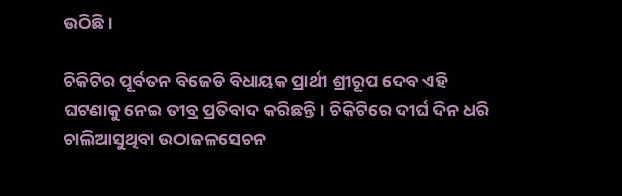ଉଠିଛି।

ଚିକିଟିର ପୂର୍ବତନ ବିଜେଡି ବିଧାୟକ ପ୍ରାର୍ଥୀ ଶ୍ରୀରୂପ ଦେବ ଏହି ଘଟଣାକୁ ନେଇ ତୀବ୍ର ପ୍ରତିବାଦ କରିଛନ୍ତି। ଚିକିଟିରେ ଦୀର୍ଘ ଦିନ ଧରି ଚାଲିଆସୁଥିବା ଉଠାଜଳସେଚନ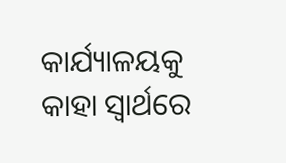କାର୍ଯ୍ୟାଳୟକୁ କାହା ସ୍ୱାର୍ଥରେ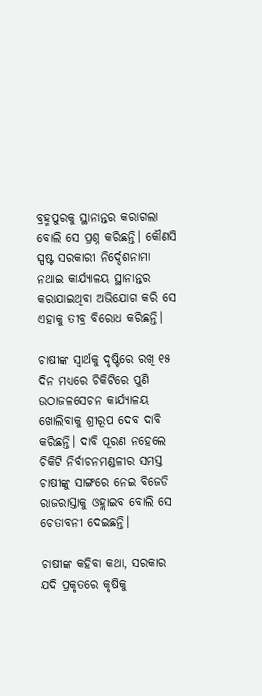ବ୍ରହ୍ମପୁରକୁ ସ୍ଥାନାନ୍ତର କରାଗଲା ବୋଲି ସେ ପ୍ରଶ୍ନ କରିଛନ୍ତି। କୌଣସି ସ୍ପଷ୍ଟ ସରକାରୀ ନିର୍ଦ୍ଦେଶନାମା ନଥାଇ କାର୍ଯ୍ୟାଳୟ ସ୍ଥାନାନ୍ତର କରାଯାଇଥିବା ଅଭିଯୋଗ କରି ସେ ଏହାକୁ ତୀବ୍ର ବିରୋଧ କରିଛନ୍ତି।

ଚାଷୀଙ୍କ ସ୍ୱାର୍ଥକୁ ଦୃଷ୍ଟିରେ ରଖି ୧୫ ଦିନ ମଧ୍ୟରେ ଚିକିଟିରେ ପୁଣି ଉଠାଜଳସେଚନ କାର୍ଯ୍ୟାଳୟ ଖୋଲିବାକୁ ଶ୍ରୀରୂପ ଦେବ ଦାବି କରିଛନ୍ତି। ଦାବି ପୂରଣ ନହେଲେ ଚିକିଟି ନିର୍ବାଚନମଣ୍ଡଳୀର ସମସ୍ତ ଚାଷୀଙ୍କୁ ସାଙ୍ଗରେ ନେଇ ବିଜେଡି ରାଜରାସ୍ତାକୁ ଓହ୍ଲାଇବ ବୋଲି ସେ ଚେତାବନୀ ଦେଇଛନ୍ତି।

ଚାଷୀଙ୍କ କହିବା କଥା, ସରକାର ଯଦି ପ୍ରକୃତରେ କୃଷିକୁ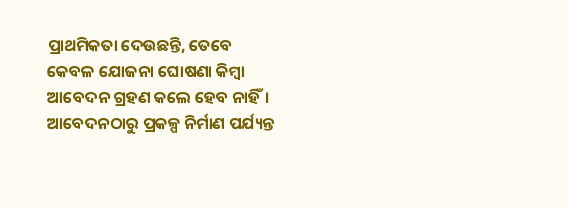ପ୍ରାଥମିକତା ଦେଉଛନ୍ତି, ତେବେ କେବଳ ଯୋଜନା ଘୋଷଣା କିମ୍ବା ଆବେଦନ ଗ୍ରହଣ କଲେ ହେବ ନାହିଁ। ଆବେଦନଠାରୁ ପ୍ରକଳ୍ପ ନିର୍ମାଣ ପର୍ଯ୍ୟନ୍ତ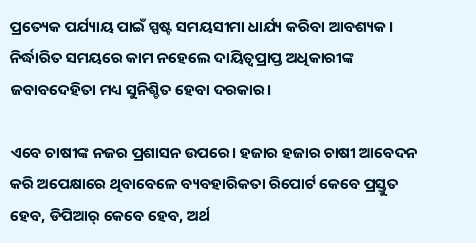ପ୍ରତ୍ୟେକ ପର୍ଯ୍ୟାୟ ପାଇଁ ସ୍ପଷ୍ଟ ସମୟସୀମା ଧାର୍ଯ୍ୟ କରିବା ଆବଶ୍ୟକ। ନିର୍ଦ୍ଧାରିତ ସମୟରେ କାମ ନହେଲେ ଦାୟିତ୍ୱପ୍ରାପ୍ତ ଅଧିକାରୀଙ୍କ ଜବାବଦେହିତା ମଧ୍ୟ ସୁନିଶ୍ଚିତ ହେବା ଦରକାର।

ଏବେ ଚାଷୀଙ୍କ ନଜର ପ୍ରଶାସନ ଉପରେ। ହଜାର ହଜାର ଚାଷୀ ଆବେଦନ କରି ଅପେକ୍ଷାରେ ଥିବାବେଳେ ବ୍ୟବହାରିକତା ରିପୋର୍ଟ କେବେ ପ୍ରସ୍ତୁତ ହେବ, ଡିପିଆର୍‌ କେବେ ହେବ, ଅର୍ଥ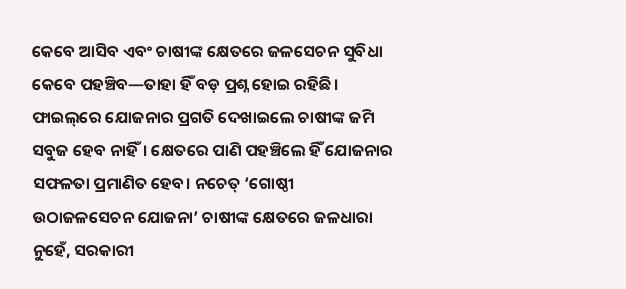କେବେ ଆସିବ ଏବଂ ଚାଷୀଙ୍କ କ୍ଷେତରେ ଜଳସେଚନ ସୁବିଧା କେବେ ପହଞ୍ଚିବ—ତାହା ହିଁ ବଡ଼ ପ୍ରଶ୍ନ ହୋଇ ରହିଛି। ଫାଇଲ୍‌ରେ ଯୋଜନାର ପ୍ରଗତି ଦେଖାଇଲେ ଚାଷୀଙ୍କ ଜମି ସବୁଜ ହେବ ନାହିଁ। କ୍ଷେତରେ ପାଣି ପହଞ୍ଚିଲେ ହିଁ ଯୋଜନାର ସଫଳତା ପ୍ରମାଣିତ ହେବ। ନଚେତ୍‌ ‘ଗୋଷ୍ଠୀ ଉଠାଜଳସେଚନ ଯୋଜନା’ ଚାଷୀଙ୍କ କ୍ଷେତରେ ଜଳଧାରା ନୁହେଁ, ସରକାରୀ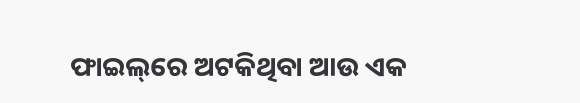ଫାଇଲ୍‌ରେ ଅଟକିଥିବା ଆଉ ଏକ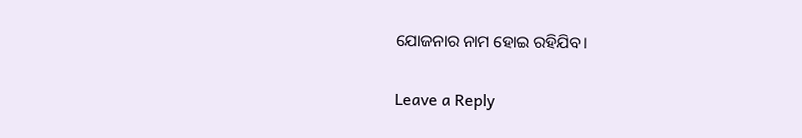ଯୋଜନାର ନାମ ହୋଇ ରହିଯିବ।

Leave a Reply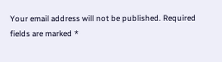Your email address will not be published. Required fields are marked *